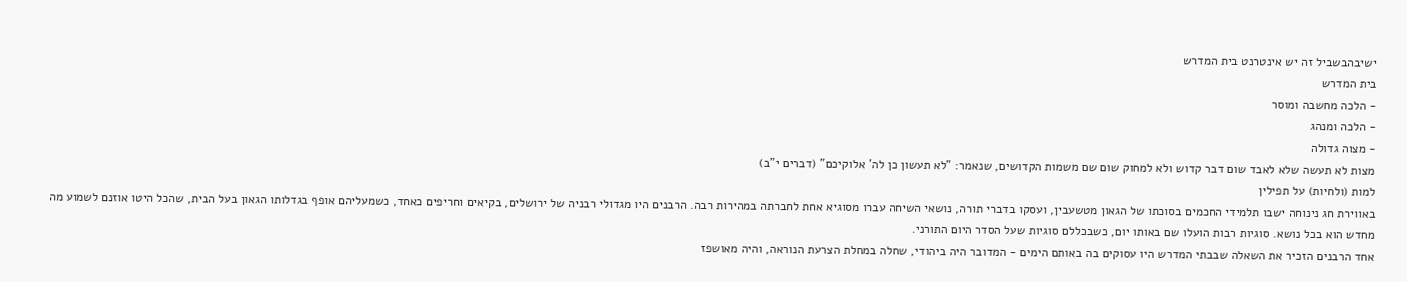ישיבהבשביל זה יש אינטרנט בית המדרש
בית המדרש
- הלכה מחשבה ומוסר
- הלכה ומנהג
- מצוה גדולה
מצות לא תעשה שלא לאבד שום דבר קדוש ולא למחוק שום שם משמות הקדושים, שנאמר: "לא תעשון כן לה' אלוקיכם" (דברים י"ב)
למות (ולחיות) על תפילין
באווירת חג נינוחה ישבו תלמידי החכמים בסוכתו של הגאון מטשעבין, ועסקו בדברי תורה, נושאי השיחה עברו מסוגיא אחת לחברתה במהירות רבה. הרבנים היו מגדולי רבניה של ירושלים, בקיאים וחריפים כאחד, כשמעליהם אופף בגדלותו הגאון בעל הבית, שהכל היטו אוזנם לשמוע מה מחדש הוא בכל נושא. סוגיות רבות הועלו שם באותו יום, כשבכללם סוגיות שעל הסדר היום התורני.
אחד הרבנים הזכיר את השאלה שבבתי המדרש היו עסוקים בה באותם הימים - המדובר היה ביהודי, שחלה במחלת הצרעת הנוראה, והיה מאושפז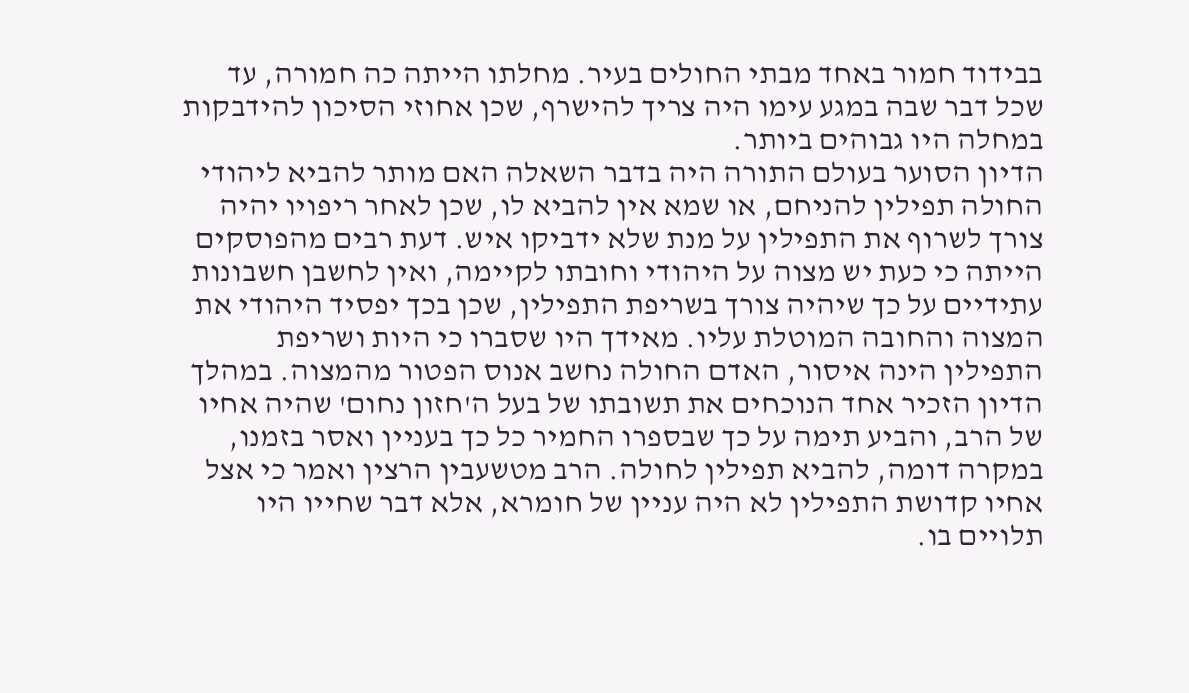בבידוד חמור באחד מבתי החולים בעיר. מחלתו הייתה כה חמורה, עד שכל דבר שבה במגע עימו היה צריך להישרף, שכן אחוזי הסיכון להידבקות במחלה היו גבוהים ביותר.
הדיון הסוער בעולם התורה היה בדבר השאלה האם מותר להביא ליהודי החולה תפילין להניחם, או שמא אין להביא לו, שכן לאחר ריפויו יהיה צורך לשרוף את התפילין על מנת שלא ידביקו איש. דעת רבים מהפוסקים הייתה כי כעת יש מצוה על היהודי וחובתו לקיימה, ואין לחשבן חשבונות עתידיים על כך שיהיה צורך בשריפת התפילין, שכן בכך יפסיד היהודי את המצוה והחובה המוטלת עליו. מאידך היו שסברו כי היות ושריפת התפילין הינה איסור, האדם החולה נחשב אנוס הפטור מהמצוה. במהלך הדיון הזכיר אחד הנוכחים את תשובתו של בעל ה'חזון נחום' שהיה אחיו של הרב, והביע תימה על כך שבספרו החמיר כל כך בעניין ואסר בזמנו, במקרה דומה, להביא תפילין לחולה. הרב מטשעבין הרצין ואמר כי אצל אחיו קדושת התפילין לא היה עניין של חומרא, אלא דבר שחייו היו תלויים בו.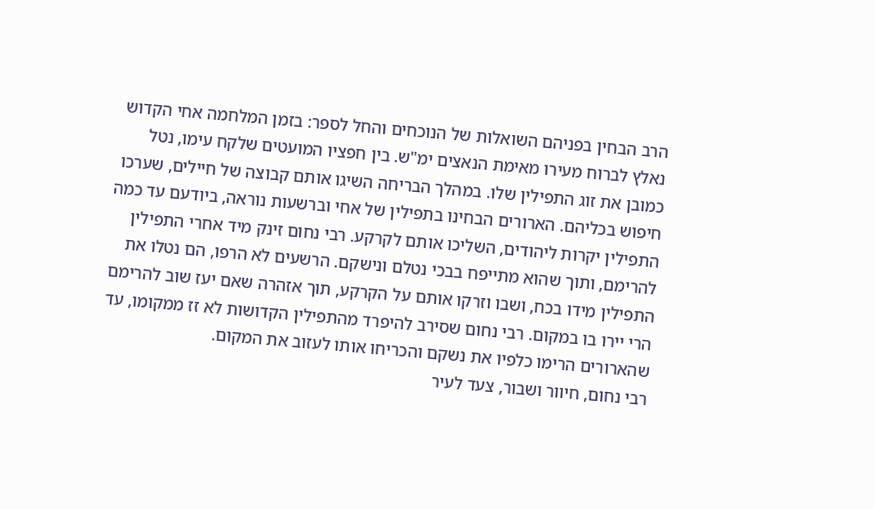הרב הבחין בפניהם השואלות של הנוכחים והחל לספר: בזמן המלחמה אחי הקדוש נאלץ לברוח מעירו מאימת הנאצים ימ"ש. בין חפציו המועטים שלקח עימו, נטל כמובן את זוג התפילין שלו. במהלך הבריחה השיגו אותם קבוצה של חיילים, שערכו חיפוש בכליהם. הארורים הבחינו בתפילין של אחי וברשעות נוראה, ביודעם עד כמה התפילין יקרות ליהודים, השליכו אותם לקרקע. רבי נחום זינק מיד אחרי התפילין להרימם, ותוך שהוא מתייפח בבכי נטלם ונישקם. הרשעים לא הרפו, הם נטלו את התפילין מידו בכח, ושבו וזרקו אותם על הקרקע, תוך אזהרה שאם יעז שוב להרימם הרי יירו בו במקום. רבי נחום שסירב להיפרד מהתפילין הקדושות לא זז ממקומו, עד שהארורים הרימו כלפיו את נשקם והכריחו אותו לעזוב את המקום.
רבי נחום, חיוור ושבור, צעד לעיר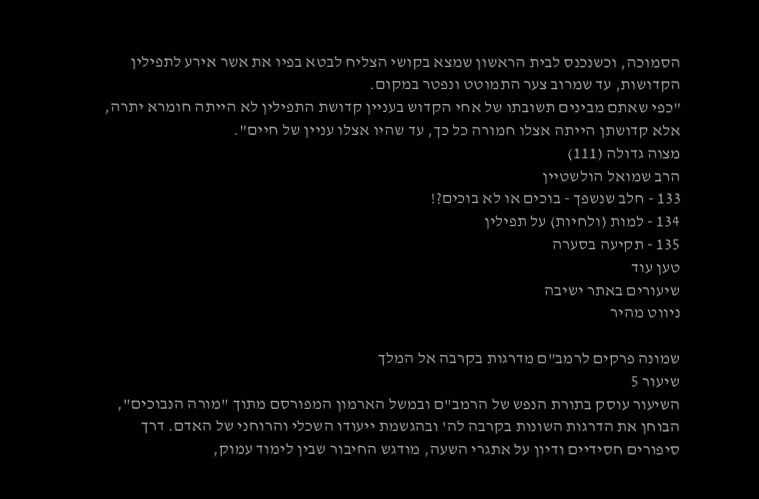הסמוכה, וכשנכנס לבית הראשון שמצא בקושי הצליח לבטא בפיו את אשר אירע לתפילין הקדושות, עד שמרוב צער התמוטט ונפטר במקום.
"כפי שאתם מבינים תשובתו של אחי הקדוש בעניין קדושת התפילין לא הייתה חומרא יתרה, אלא קדושתן הייתה אצלו חמורה כל כך, עד שהיו אצלו עניין של חיים".
מצוה גדולה (111)
הרב שמואל הולשטיין
133 - חלב שנשפך - בוכים או לא בוכים?!
134 - למות (ולחיות) על תפילין
135 - תקיעה בסערה
טען עוד
שיעורים באתר ישיבה
ניווט מהיר

שמונה פרקים לרמב"ם מדרגות בקרבה אל המלך
שיעור 5
השיעור עוסק בתורת הנפש של הרמב"ם ובמשל הארמון המפורסם מתוך "מורה הנבוכים", הבוחן את הדרגות השונות בקרבה לה' ובהגשמת ייעודו השכלי והרוחני של האדם. דרך סיפורים חסידיים ודיון על אתגרי השעה, מודגש החיבור שבין לימוד עמוק,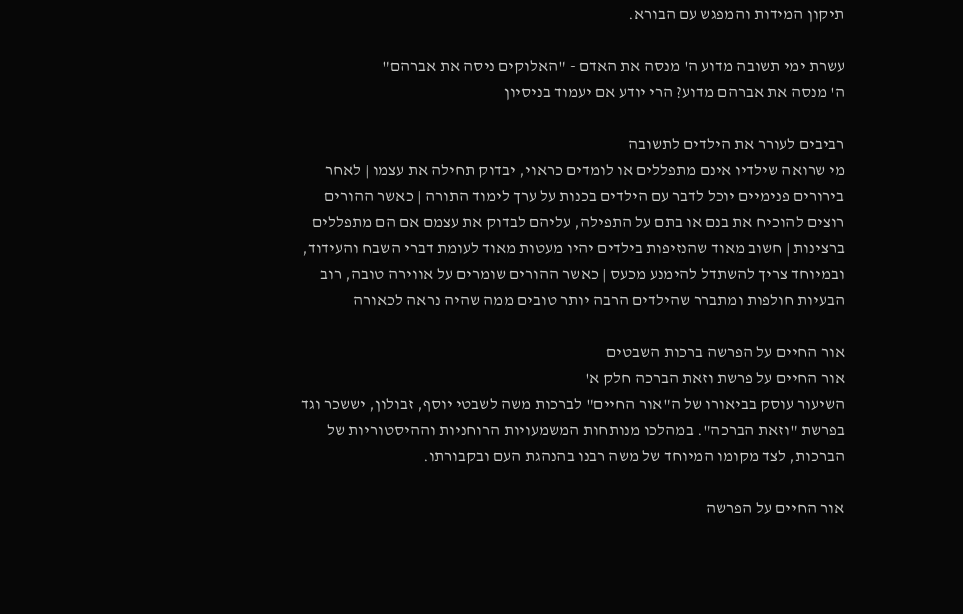תיקון המידות והמפגש עם הבורא.

עשרת ימי תשובה מדוע ה' מנסה את האדם - "האלוקים ניסה את אברהם"
ה' מנסה את אברהם מדוע? הרי יודע אם יעמוד בניסיון

רביבים לעורר את הילדים לתשובה
מי שרואה שילדיו אינם מתפללים או לומדים כראוי, יבדוק תחילה את עצמו | לאחר בירורים פנימיים יוכל לדבר עם הילדים בכנות על ערך לימוד התורה | כאשר ההורים רוצים להוכיח את בנם או בתם על התפילה, עליהם לבדוק את עצמם אם הם מתפללים ברצינות | חשוב מאוד שהנזיפות בילדים יהיו מעטות מאוד לעומת דברי השבח והעידוד, ובמיוחד צריך להשתדל להימנע מכעס | כאשר ההורים שומרים על אווירה טובה, רוב הבעיות חולפות ומתברר שהילדים הרבה יותר טובים ממה שהיה נראה לכאורה

אור החיים על הפרשה ברכות השבטים
אור החיים על פרשת וזאת הברכה חלק א'
השיעור עוסק בביאורו של ה"אור החיים" לברכות משה לשבטי יוסף, זבולון, יששכר וגד בפרשת "וזאת הברכה". במהלכו מנותחות המשמעויות הרוחניות וההיסטוריות של הברכות, לצד מקומו המיוחד של משה רבנו בהנהגת העם ובקבורתו.

אור החיים על הפרשה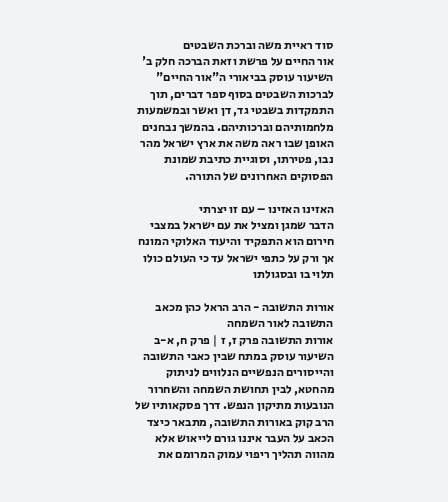סוד ראיית משה וברכת השבטים
אור החיים על פרשת וזאת הברכה חלק ב'
השיעור עוסק בביאורי ה"אור החיים" לברכות השבטים בסוף ספר דברים, תוך התמקדות בשבטי גד, דן ואשר ובמשמעות מלחמותיהם וברכותיהם. בהמשך נבחנים האופן שבו ראה משה את ארץ ישראל מהר נבו, פטירתו, וסוגיית כתיבת שמונת הפסוקים האחרונים של התורה.

האזינו האזינו – עם זו יצרתי
הדבר שמגן ומציל את עם ישראל במצבי חירום הוא התפקיד והיעוד האלוקי המונח אך ורק על כתפי ישראל עד כי העולם כולו תלוי בו ובסגולתו

אורות התשובה - הרב הראל כהן מכאב התשובה לאור השמחה
אורות התשובה פרק ז, ז | פרק ח, א-ב
השיעור עוסק במתח שבין כאבי התשובה והייסורים הנפשיים הנלווים לניתוק מהחטא, לבין תחושת השמחה והשחרור הנובעות מתיקון הנפש. דרך פסקאותיו של הרב קוק באורות התשובה, מתבאר כיצד הכאב על העבר איננו גורם לייאוש אלא מהווה תהליך ריפוי עמוק המרומם את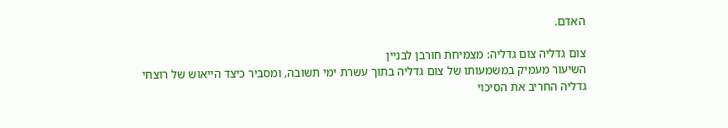האדם.

צום גדליה צום גדליה: מצמיחת חורבן לבניין
השיעור מעמיק במשמעותו של צום גדליה בתוך עשרת ימי תשובה, ומסביר כיצד הייאוש של רוצחי גדליה החריב את הסיכוי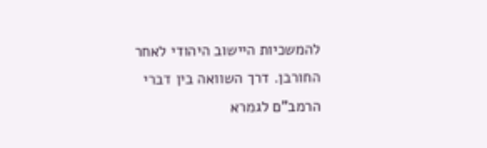להמשכיות היישוב היהודי לאחר החורבן. דרך השוואה בין דברי הרמב"ם לגמרא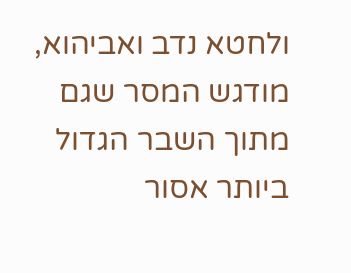ולחטא נדב ואביהוא, מודגש המסר שגם מתוך השבר הגדול ביותר אסור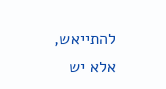להתייאש, אלא יש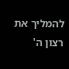להמליך את רצון ה'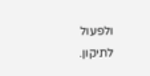ולפעול לתיקון.